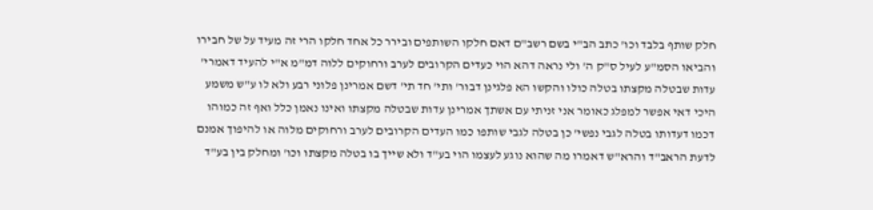חלק שותף בלבד וכו' כתב הב"י בשם רשב"ם דאם חלקו השותפים ובירר כל אחד חלקו הרי זה מעיד על של חבירו והביאו הסמ"ע לעיל ס"ק ה' ולי נראה דהא הוי כעדים הקרובים לערב ורחוקים ללוה דמ"מ א"י להעיד דאמרי' עדות שבטלה מקצתו בטלה כולו והקשו הא פלגינן דבור' ותי' חד תי' דשם אמרינן פלוני רבע ולא לו ע"ש משמע היכי דאי אפשר למפלג כאומר אני זניתי עם אשתך אמרינן עדות שבטלה מקצתו ואינו נאמן כלל ואף זה כמוהו דכמו דעדותו בטלה לגבי נפשי' כן בטלה לגבי שותפו כמו העדים הקרובים לערב ורחוקים מלוה או להיפוך אמנם לדעת הראב"ד והרא"ש דאמרו מה שהוא נוגע לעצמו הוי בע"ד ולא שייך בו בטלה מקצתו וכו' ומחלק בין בע"ד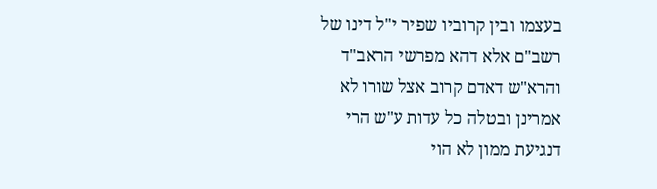בעצמו ובין קרוביו שפיר י"ל דינו של רשב"ם אלא דהא מפרשי הראב"ד והרא"ש דאדם קרוב אצל שורו לא אמרינן ובטלה כל עדות ע"ש הרי דנגיעת ממון לא הוי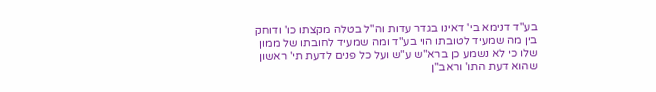בע"ד דנימא בי' דאינו בגדר עדות וה"ל בטלה מקצתו כו' ודוחק בין מה שמעיד לטובתו הוי בע"ד ומה שמעיד לחובתו של ממון שלו כי לא נשמע כן ברא"ש ע"ש ועל כל פנים לדעת תי' ראשון שהוא דעת התו' וראב"ן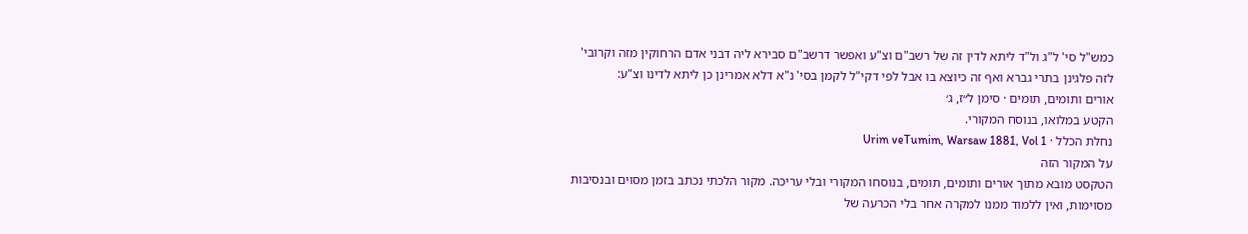כמש"ל סי' ל"ג ול"ד ליתא לדין זה של רשב"ם וצ"ע ואפשר דרשב"ם סבירא ליה דבני אדם הרחוקין מזה וקרובי' לזה פלגינן בתרי גברא ואף זה כיוצא בו אבל לפי דקי"ל לקמן בסי' נ"א דלא אמרינן כן ליתא לדינו וצ"ע:
אורים ותומים, תומים · סימן ל״ז, ג׳
הקטע במלואו, בנוסח המקורי.
נחלת הכלל · Urim veTumim, Warsaw 1881, Vol 1
על המקור הזה
הטקסט מובא מתוך אורים ותומים, תומים, בנוסחו המקורי ובלי עריכה. מקור הלכתי נכתב בזמן מסוים ובנסיבות מסוימות, ואין ללמוד ממנו למקרה אחר בלי הכרעה של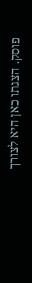פוסק. הצגתו כאן היא לצורך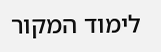לימוד המקור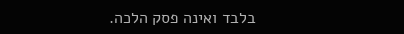בלבד ואינה פסק הלכה.